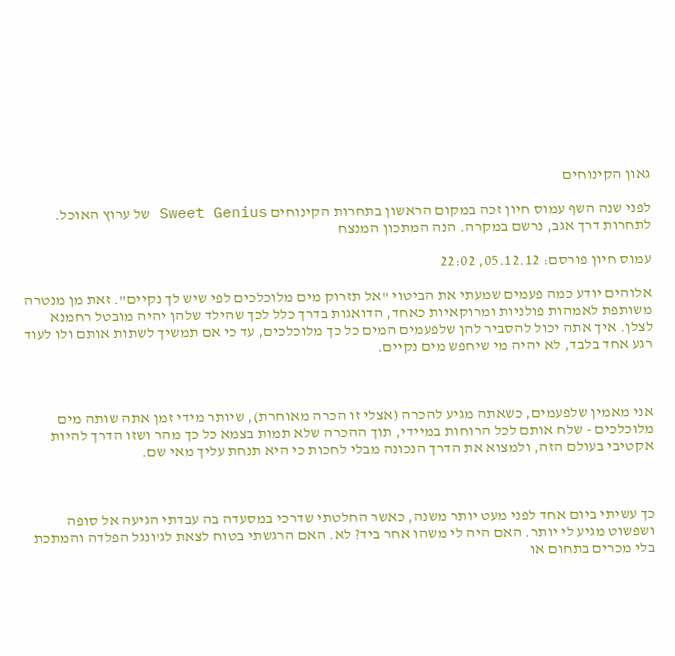גאון הקינוחים

לפני שנה השף עמוס חיון זכה במקום הראשון בתחרות הקינוחים Sweet Genius של ערוץ האוכל. לתחרות דרך אגב, נרשם במקרה. הנה המתכון המנצח

עמוס חיון פורסם: 05.12.12, 22:02

אלוהים יודע כמה פעמים שמעתי את הביטוי "אל תזרוק מים מלוכלכים לפי שיש לך נקיים". זאת מן מנטרה משותפת לאמהות פולניות ומרוקאיות כאחד, הדואגות בדרך כלל לכך שהילד שלהן יהיה מובטל רחמנא לצלן. איך אתה יכול להסביר להן שלפעמים המים כל כך מלוכלכים, עד כי אם תמשיך לשתות אותם ולו לעוד רגע אחד בלבד, לא יהיה מי שיחפש מים נקיים.



אני מאמין שלפעמים, כשאתה מגיע להכרה (אצלי זו הכרה מאוחרת), שיותר מידי זמן אתה שותה מים מלוכלכים - שלח אותם לכל הרוחות במיידי, תוך ההכרה שלא תמות בצמא כל כך מהר ושזו הדרך להיות אקטיבי בעולם הזה, ולמצוא את הדרך הנכונה מבלי לחכות כי היא תנחת עליך מאי שם.



כך עשיתי ביום אחד לפני מעט יותר משנה, כאשר החלטתי שדרכי במסעדה בה עבדתי הגיעה אל סופה ושפשוט מגיע לי יותר. האם היה לי משהו אחר ביד? לא. האם הרגשתי בטוח לצאת לג'ונגל הפלדה והמתכת בלי מכרים בתחום או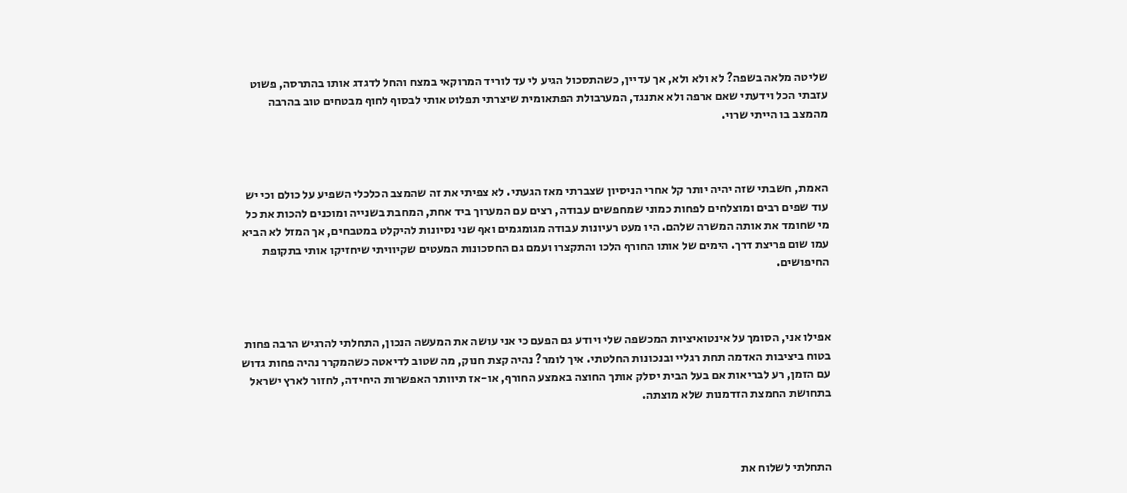שליטה מלאה בשפה? לא ולא ולא, אך עדיין, כשהתסכול הגיע לי עד לוריד המרוקאי במצח והחל לדגדג אותו בהתרסה, פשוט עזבתי הכל וידעתי שאם ארפה ולא אתנגד, המערבולת הפתאומית שיצרתי תפלוט אותי לבסוף לחוף מבטחים טוב בהרבה מהמצב בו הייתי שרוי.



האמת, חשבתי שזה יהיה יותר קל אחרי הניסיון שצברתי מאז הגעתי. לא צפיתי את זה שהמצב הכלכלי השפיע על כולם וכי יש עוד שפים רבים ומוצלחים לפחות כמוני שמחפשים עבודה, רצים עם המערוך ביד אחת, המחבת בשנייה ומוכנים להכות את כל מי שחומד את אותה המשרה שלהם. היו מעט רעיונות עבודה מגומגמים ואף שני נסיונות להיקלט במטבחים, אך המזל לא הביא עמו שום פריצת דרך. הימים של אותו החורף הלכו והתקצרו ועמם גם החסכונות המעטים שקיוויתי שיחזיקו אותי בתקופת החיפושים.



אפילו אני, הסומך על אינטואיציות המכשפה שלי ויודע גם הפעם כי אני עושה את המעשה הנכון, התחלתי להרגיש הרבה פחות בטוח ביציבות האדמה תחת רגליי ובנכונות החלטתי. איך לומר? נהיה קצת חנוק, מה שטוב לדיאטה כשהמקרר נהיה פחות גדוש עם הזמן, רע לבריאות אם בעל הבית יסלק אותך החוצה באמצע החורף, או-אז תיוותר האפשרות היחידה, לחזור לארץ ישראל בתחושת החמצת הזדמנות שלא מוצתה.



התחלתי לשלוח את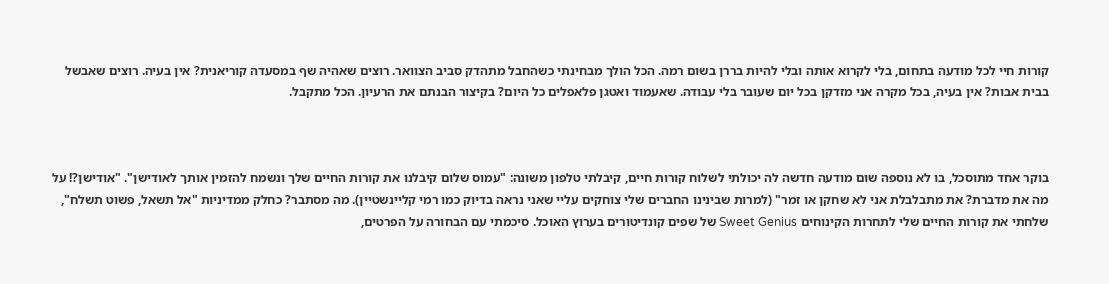קורות חיי לכל מודעה בתחום, בלי לקרוא אותה ובלי להיות בררן בשום רמה. הכל הולך מבחינתי כשהחבל מתהדק סביב הצוואר. רוצים שאהיה שף במסעדה קוריאנית? אין בעיה. רוצים שאבשל בבית אבות? אין בעיה, בכל מקרה אני מזדקן בכל יום שעובר בלי עבודה. שאעמוד ואטגן פלאפלים כל היום? בקיצור הבנתם את הרעיון. הכל מתקבל.



בוקר אחד מתוסכל, בו לא נוספה שום מודעה חדשה לה יכולתי לשלוח קורות חיים, קיבלתי טלפון משונה: "עמוס שלום קיבלנו את קורות החיים שלך ונשמח להזמין אותך לאודישן". "אודישן?! על מה את מדברת? את מתבלבלת אני לא שחקן או זמר" (למרות שבינינו החברים שלי צוחקים עליי שאני נראה בדיוק כמו רמי קליינשטיין). מה מסתבר? כחלק ממדיניות "אל תשאל, פשוט תשלח", שלחתי את קורות החיים שלי לתחרות הקינוחים Sweet Genius של שפים קונדיטורים בערוץ האוכל. סיכמתי עם הבחורה על הפרטים,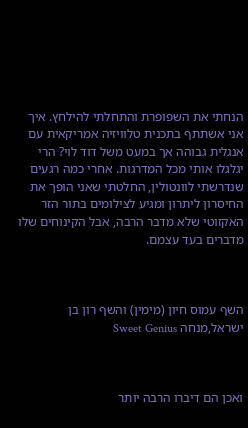הנחתי את השפופרת והתחלתי להילחץ. איך אני אשתתף בתכנית טלוויזיה אמריקאית עם אנגלית גבוהה אך במעט משל דוד לוי? הרי יגלגלו אותי מכל המדרגות. אחרי כמה רגעים שנדרשתי לוונטולין, החלטתי שאני הופך את החיסרון ליתרון ומגיע לצילומים בתור הזר האקזוטי שלא מדבר הרבה, אבל הקינוחים שלו מדברים בעד עצמם.



השף עמוס חיון (מימין) והשף רון בן ישראל,מנחה Sweet Genius



ואכן הם דיברו הרבה יותר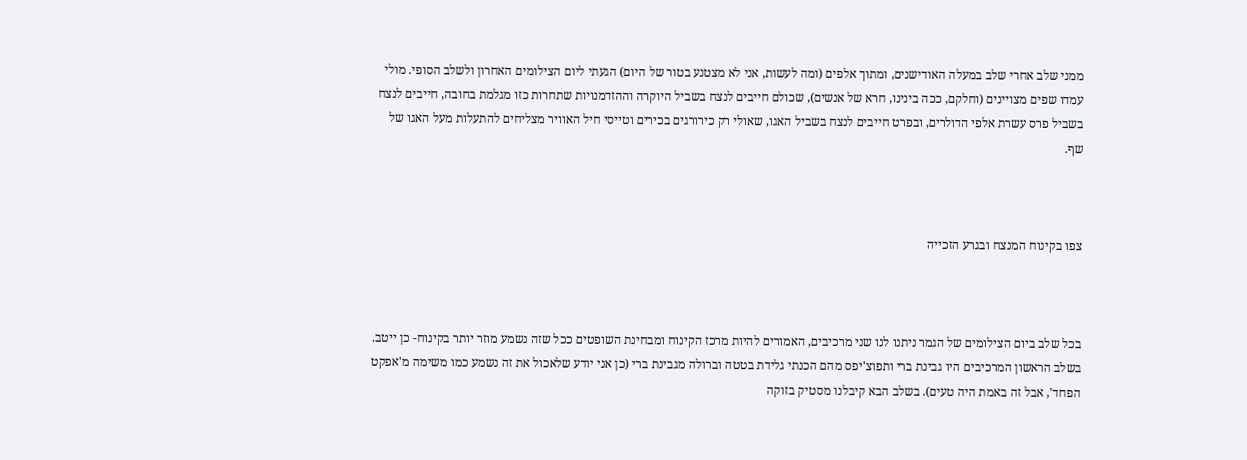ממני שלב אחרי שלב במעלה האודישנים, ומתוך אלפים (ומה לעשות, אני לא מצטנע בטור של היום) הגעתי ליום הצילומים האחרון ולשלב הסופי. מולי עמדו שפים מצויינים (וחלקם, ככה בינינו, חרא של אנשים), שכולם חייבים לנצח בשביל היוקרה וההזדמנויות שתחרות כזו מגלמת בחובה, חייבים לנצח בשביל פרס עשרת אלפי הדולרים, ובפרט חייבים לנצח בשביל האגו, שאולי רק כירורגים בכירים וטייסי חיל האוויר מצליחים להתעלות מעל האגו של שף.



צפו בקינוח המנצח ובגרע הזכייה



בכל שלב ביום הצילומים של הגמר ניתנו לנו שני מרכיבים, האמורים להיות מרכז הקינוח ומבחינת השופטים ככל שזה נשמע מוזר יותר בקינוח- כן ייטב. בשלב הראשון המרכיבים היו גבינת ברי ותפוצ'יפס מהם הכנתי גלידת בטטה וברולה מגבינת ברי (כן אני יודע שלאכול את זה נשמע כמו משימה מ'אפקט הפחד', אבל זה באמת היה טעים). בשלב הבא קיבלנו מסטיק בזוקה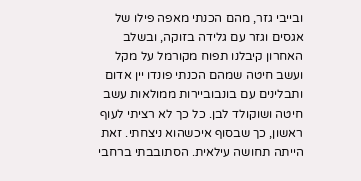ובייבי גזר, מהם הכנתי מאפה פילו של אגסים וגזר עם גלידה בזוקה, ובשלב האחרון קיבלנו תפוח מקורמל על מקל ועשב חיטה שמהם הכנתי פונדו יין אדום ותבלינים עם בונבוביירות ממולאות עשב חיטה ושוקולד לבן. כל כך לא רציתי לעוף ראשון, כך שבסוף איכשהוא ניצחתי. זאת הייתה תחושה עילאית. הסתובבתי ברחבי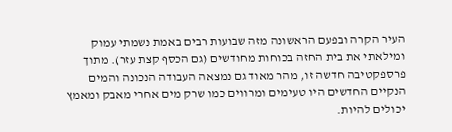העיר הקרה ובפעם הראשונה מזה שבועות רבים באמת נשמתי עמוק ומילאתי את בית החזה בכוחות מחודשים (גם הכסף קצת עזר). מתוך פרספקטיבה חדשה זו, מהר מאוד גם נמצאה העבודה הנכונה והמים הנקיים החדשים היו טעימים ומרווים כמו שרק מים אחרי מאבק ומאמץ יכולים להיות.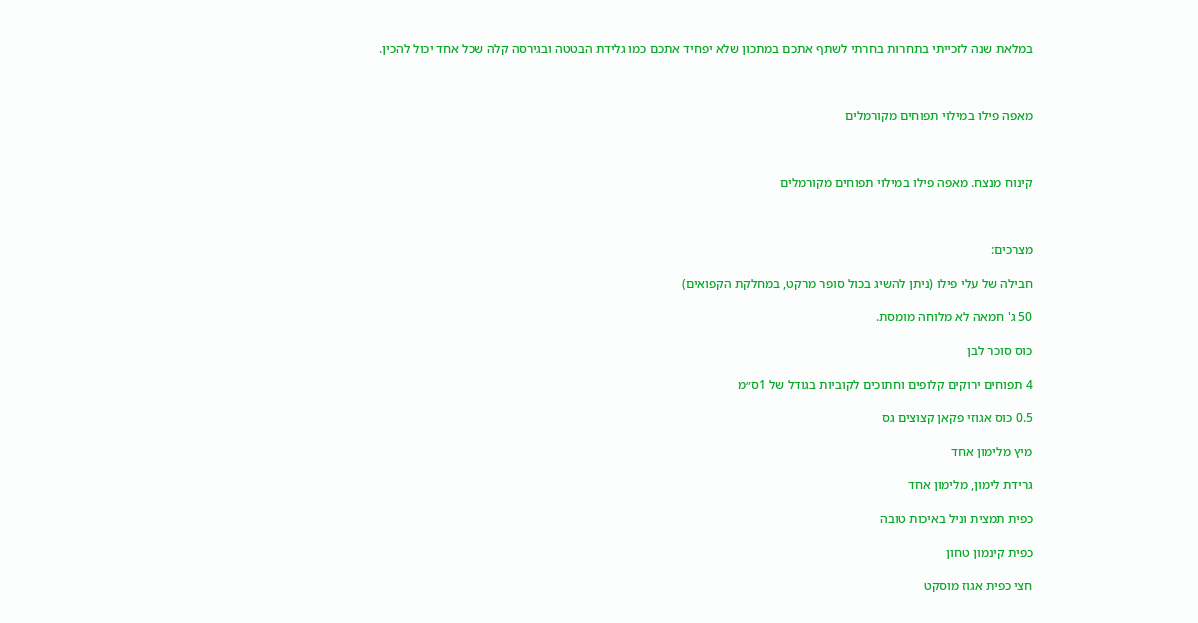במלאת שנה לזכייתי בתחרות בחרתי לשתף אתכם במתכון שלא יפחיד אתכם כמו גלידת הבטטה ובגירסה קלה שכל אחד יכול להכין.



מאפה פילו במילוי תפוחים מקורמלים



קינוח מנצח. מאפה פילו במילוי תפוחים מקורמלים



מצרכים:

חבילה של עלי פילו (ניתן להשיג בכול סופר מרקט, במחלקת הקפואים)

50 ג' חמאה לא מלוחה מומסת.

כוס סוכר לבן

4 תפוחים ירוקים קלופים וחתוכים לקוביות בגודל של 1ס״מ

0.5 כוס אגוזי פקאן קצוצים גס

מיץ מלימון אחד

גרידת לימון, מלימון אחד

כפית תמצית וניל באיכות טובה

כפית קינמון טחון

חצי כפית אגוז מוסקט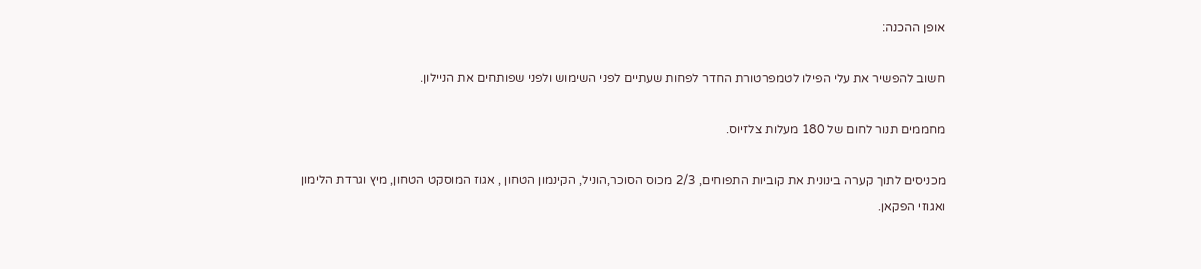אופן ההכנה:

חשוב להפשיר את עלי הפילו לטמפרטורת החדר לפחות שעתיים לפני השימוש ולפני שפותחים את הניילון.

מחממים תנור לחום של 180 מעלות צלזיוס.

מכניסים לתוך קערה בינונית את קוביות התפוחים, 2/3 מכוס הסוכר,הוניל, הקינמון הטחון , אגוז המוסקט הטחון, מיץ וגרדת הלימון ואגוזי הפקאן.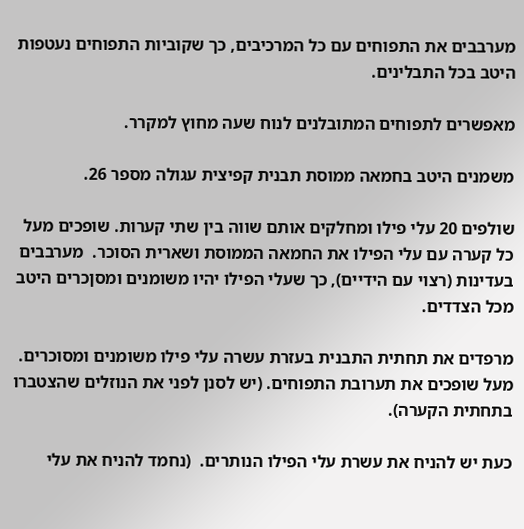מערבבים את התפוחים עם כל המרכיבים, כך שקוביות התפוחים נעטפות היטב בכל התבלינים.

מאפשרים לתפוחים המתובלנים לנוח שעה מחוץ למקרר.

משמנים היטב בחמאה ממוסת תבנית קפיצית עגולה מספר 26.

שולפים 20 עלי פילו ומחלקים אותם שווה בין שתי קערות. שופכים מעל כל קערה עם עלי הפילו את החמאה הממוסת ושארית הסוכר.  מערבבים בעדינות (רצוי עם הידיים), כך שעלי הפילו יהיו משומנים ומסןכרים היטב מכל הצדדים.

מרפדים את תחתית התבנית בעזרת עשרה עלי פילו משומנים ומסוכרים.  מעל שופכים את תערובת התפוחים. (יש לסנן לפני את הנוזלים שהצטברו בתחתית הקערה).

כעת יש להניח את עשרת עלי הפילו הנותרים.  (נחמד להניח את עלי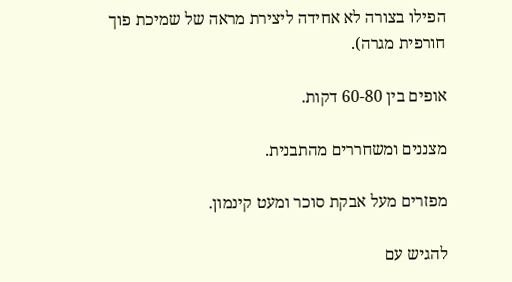הפילו בצורה לא אחידה ליצירת מראה של שמיכת פוך חורפית מגרה).

אופים בין 60-80 דקות.

מצננים ומשחררים מהתבנית.

מפזרים מעל אבקת סוכר ומעט קינמון.

להגיש עם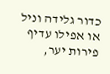כדור גלידה וניל או אפילו עדיף פירות יער,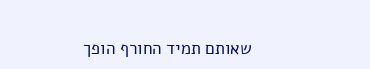שאותם תמיד החורף הופך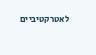לאטרקטיביים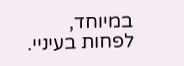במיוחד, לפחות בעיניי.